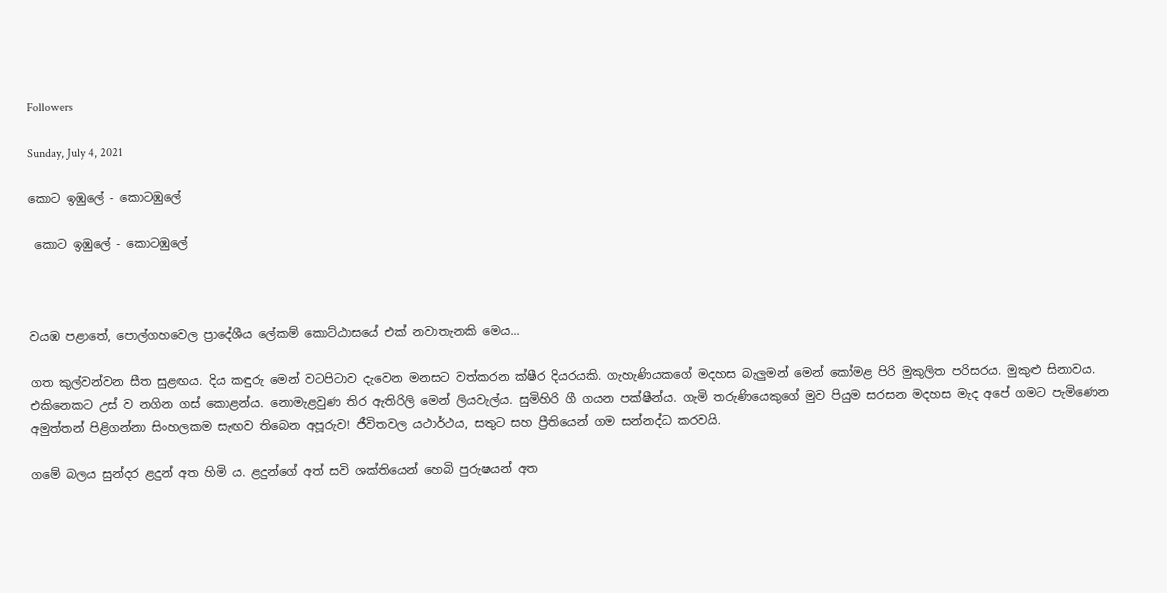Followers

Sunday, July 4, 2021

කොට ඉඹුලේ - කොටඹුලේ

 කොට ඉඹුලේ - කොටඹුලේ



වයඹ පළාතේ, පොල්ගහවෙල ප්‍රාදේශීය ලේකම් කොට්ඨාසයේ එක් නවාතැනකි මෙය...

ගත කුල්වන්වන සීත සුළඟය. දිය කඳුරු මෙන් වටපිටාව දැවෙන මනසට වත්කරන ක්ෂීර දියරයකි. ගැහැණියකගේ මදහස බැලුමන් මෙන් කෝමළ පිරි මුකුලිත පරිසරය. මුකුළු සිනාවය. එකිනෙකට උස් ව නගින ගස් කොළන්ය. නොමැළවුණ තිර ඇතිරිලි මෙන් ලියවැල්ය. සුමිහිරි ගී ගයන පක්ෂීන්ය. ගැමි තරුණියෙකුගේ මුව පියුම සරසන මදහස මැද අපේ ගමට පැමිණෙන අමුත්තන් පිළිගන්නා සිංහලකම සැඟව තිබෙන අපූරුව! ජීවිතවල යථාර්ථය, සතුට සහ ප්‍රීතියෙන් ගම සන්නද්ධ කරවයි.

ගමේ බලය සුන්දර ළදුන් අත හිමි ය. ළදුන්ගේ අත් සවි ශක්තියෙන් හෙබි පුරුෂයන් අත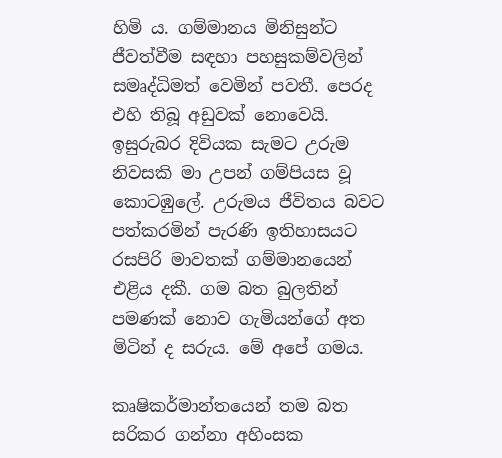හිමි ය. ගම්මානය මිනිසුන්ට ජීවත්වීම සඳහා පහසුකම්වලින් සමෘද්ධිමත් වෙමින් පවතී. පෙරද එහි තිබූ අඩුවක් නොවෙයි. ඉසුරුබර දිවියක සැමට උරුම නිවසකි මා උපන් ගම්පියස වූ  කොටඹුලේ. උරුමය ජීවිතය බවට පත්කරමින් පැරණි ඉතිහාසයට රසපිරි මාවතක් ගම්මානයෙන් එළිය දකී. ගම බත බුලතින් පමණක් නොව ගැමියන්ගේ අත මිටින් ද සරුය. මේ අපේ ගමය.

කෘෂිකර්මාන්තයෙන් තම බත සරිකර ගන්නා අහිංසක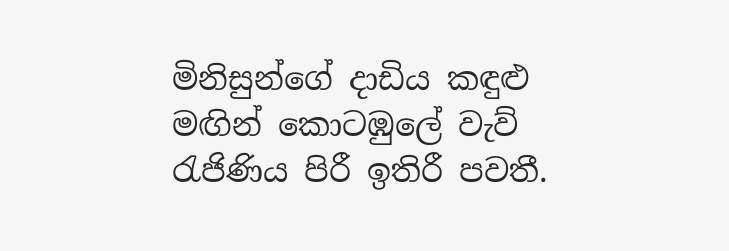මිනිසුන්ගේ දාඩිය කඳුළු මඟින් කොටඹුලේ වැව් රැජිණිය පිරී ඉතිරී පවතී.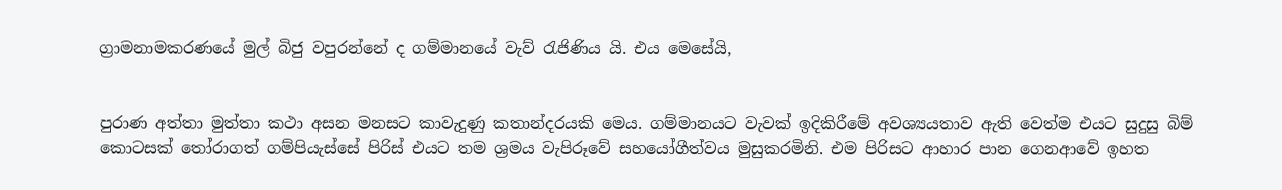ග්‍රාමනාමකරණයේ මුල් බිජු වපුරන්නේ ද ගම්මානයේ වැව් රැජිණිය යි. එය මෙසේයි,


පුරාණ අත්තා මුත්තා කථා අසන මනසට කාවැදුණු කතාන්දරයකි මෙය. ගම්මානයට වැවක් ඉදිකිරීමේ අවශ්‍යයතාව ඇති වෙත්ම එයට සුදුසු බිම් කොටසක් තෝරාගත් ගම්පියැස්සේ පිරිස් එයට තම ශ්‍රමය වැපිරූවේ සහයෝගීත්වය මුසුකරමිනි. එම පිරිසට ආහාර පාන ගෙනආවේ ඉහත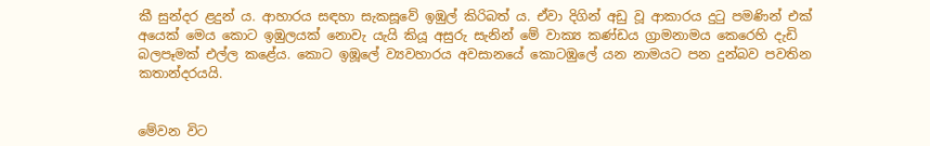කී සුන්දර ළදුන් ය. ආහාරය සඳහා සැකසූවේ ඉඹුල් කිරිබත් ය. ඒවා දිගින් අඩු වූ ආකාරය දුටු පමණින් එක් අයෙක් මෙය කොට ඉඹුලයක් නොවැ යැයි කියූ අසුරු සැනින් මේ වාක්‍ය කණ්ඩය ග්‍රාමනාමය කෙරෙහි දැඩි බලපෑමක් එල්ල කළේය. කොට ඉඹූලේ ව්‍යවහාරය අවසානයේ කොටඹුලේ යන නාමයට පන දුන්බව පවතින කතාන්දරයයි.


මේවන විට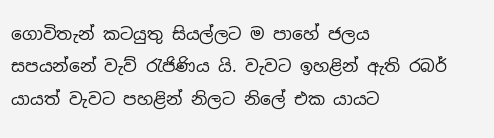ගොවිතැන් කටයුතු සියල්ලට ම පාහේ ජලය සපයන්නේ වැව් රැජිණිය යි. වැවට ඉහළින් ඇති රබර් යායත් වැවට පහළින් නිලට නිලේ එක යායට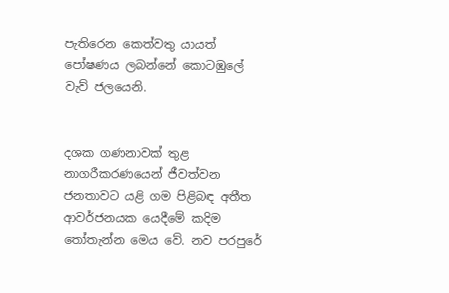පැතිරෙන කෙත්වතු යායත් පෝෂණය ලබන්නේ කොටඹුලේ වැව් ජලයෙනි.


දශක ගණනාවක් තුළ නාගරීකරණයෙන් ජීවත්වන ජනතාවට යළි ගම පිළිබඳ අතීත ආවර්ජනයක යෙදීමේ කදිම තෝතැන්න මෙය වේ. නව පරපුරේ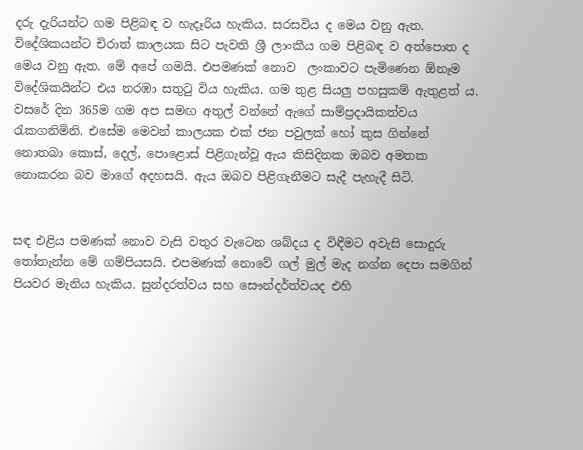දරු දැරියන්ට ගම පිළිබඳ ව හැදෑරිය හැකිය. සරසවිය ද මෙය වනු ඇත. විදේශිකයන්ට චිරාත් කාලයක සිට පැවති ශ්‍රී ලාංකීය ගම පිළිබඳ ව අත්පොත ද මෙය වනු ඇත. මේ අපේ ගමයි. එපමණක් නොව  ලංකාවට පැමිණෙන ඕනෑම විදේශිකයින්ට එය නරඹා සතුටු විය හැකිය. ගම තුළ සියලු පහසුකම් ඇතුළත් ය. වසරේ දින 365ම ගම අප සමඟ අතුල් වන්නේ ඇගේ සාම්ප්‍රදායිකත්වය රැකගනිමිනි. එසේම මෙවන් කාලයක එක් ජන පවුලක් හෝ කුස ගින්නේ නොතබා කොස්, දෙල්, පොළොස් පිළිගැන්වූ ඇය කිසිදිනක ඔබව අමතක නොකරන බව මාගේ අදහසයි. ඇය ඔබව පිළිගැනීමට සැදී පැහැදී සිටි.


සඳ එළිය පමණක් නොව වැසි වතුර වැටෙන ශබ්දය ද විඳීමට අවැසි සොදුරු තෝතැන්න මේ ගම්පියසයි. එපමණක් නොවේ ගල් මුල් මැද නග්න දෙපා සමගින් පියවර මැනිය හැකිය. සුන්දරත්වය සහ සෞන්දර්ත්වයද එහි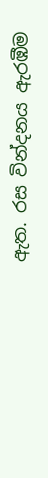ඇත. රස වින්දනය ඇරඹීම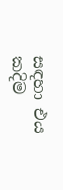සඳහා එය කදිම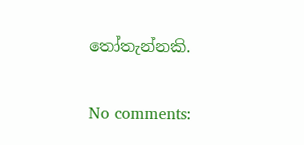තෝතැන්නකි.


No comments: